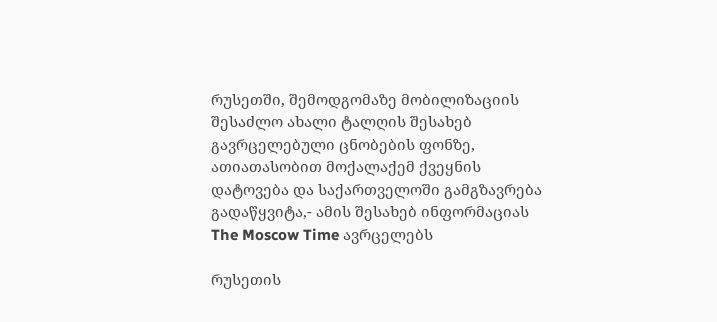რუსეთში, შემოდგომაზე მობილიზაციის შესაძლო ახალი ტალღის შესახებ გავრცელებული ცნობების ფონზე, ათიათასობით მოქალაქემ ქვეყნის დატოვება და საქართველოში გამგზავრება გადაწყვიტა,- ამის შესახებ ინფორმაციას The Moscow Time ავრცელებს

რუსეთის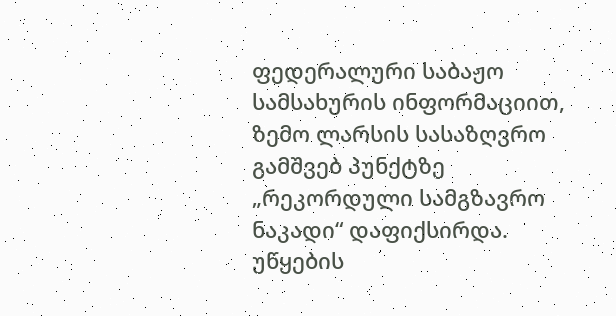ფედერალური საბაჟო სამსახურის ინფორმაციით, ზემო ლარსის სასაზღვრო გამშვებ პუნქტზე „რეკორდული სამგზავრო ნაკადი“ დაფიქსირდა. უწყების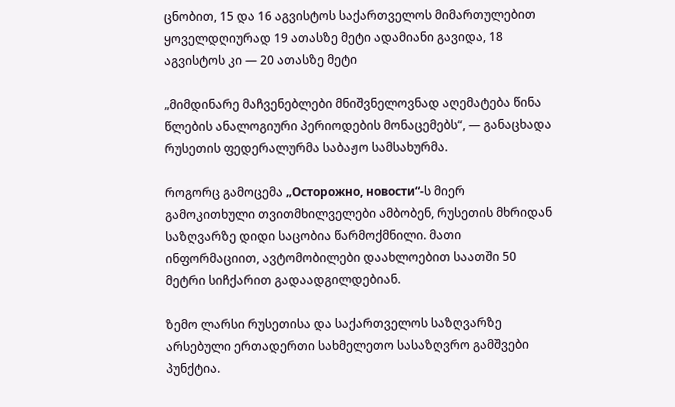ცნობით, 15 და 16 აგვისტოს საქართველოს მიმართულებით ყოველდღიურად 19 ათასზე მეტი ადამიანი გავიდა, 18 აგვისტოს კი — 20 ათასზე მეტი

„მიმდინარე მაჩვენებლები მნიშვნელოვნად აღემატება წინა წლების ანალოგიური პერიოდების მონაცემებს“, — განაცხადა რუსეთის ფედერალურმა საბაჟო სამსახურმა.

როგორც გამოცემა „Осторожно, новости“-ს მიერ გამოკითხული თვითმხილველები ამბობენ, რუსეთის მხრიდან საზღვარზე დიდი საცობია წარმოქმნილი. მათი ინფორმაციით, ავტომობილები დაახლოებით საათში 50 მეტრი სიჩქარით გადაადგილდებიან.

ზემო ლარსი რუსეთისა და საქართველოს საზღვარზე არსებული ერთადერთი სახმელეთო სასაზღვრო გამშვები პუნქტია.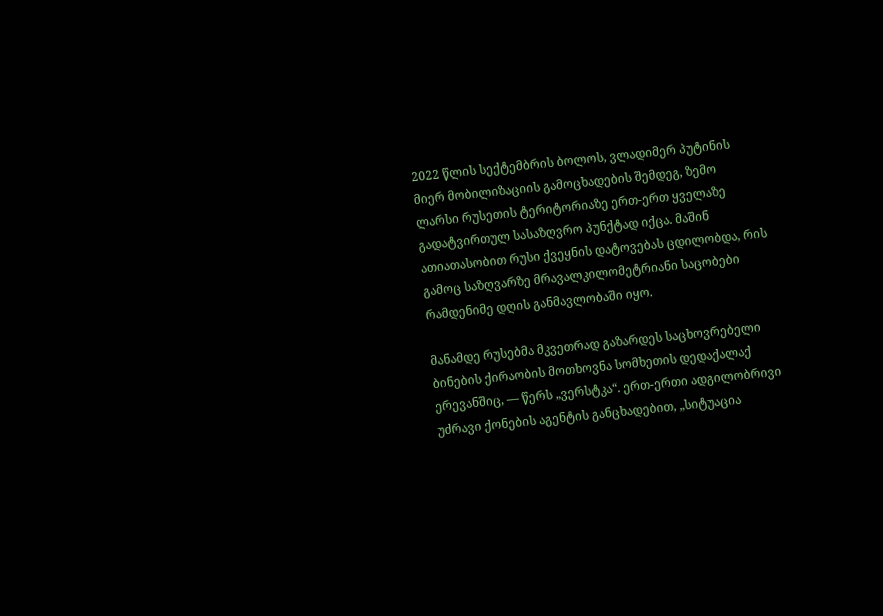2022 წლის სექტემბრის ბოლოს, ვლადიმერ პუტინის მიერ მობილიზაციის გამოცხადების შემდეგ, ზემო ლარსი რუსეთის ტერიტორიაზე ერთ-ერთ ყველაზე გადატვირთულ სასაზღვრო პუნქტად იქცა. მაშინ ათიათასობით რუსი ქვეყნის დატოვებას ცდილობდა, რის გამოც საზღვარზე მრავალკილომეტრიანი საცობები რამდენიმე დღის განმავლობაში იყო.

მანამდე რუსებმა მკვეთრად გაზარდეს საცხოვრებელი ბინების ქირაობის მოთხოვნა სომხეთის დედაქალაქ ერევანშიც, — წერს „ვერსტკა“. ერთ-ერთი ადგილობრივი უძრავი ქონების აგენტის განცხადებით, „სიტუაცია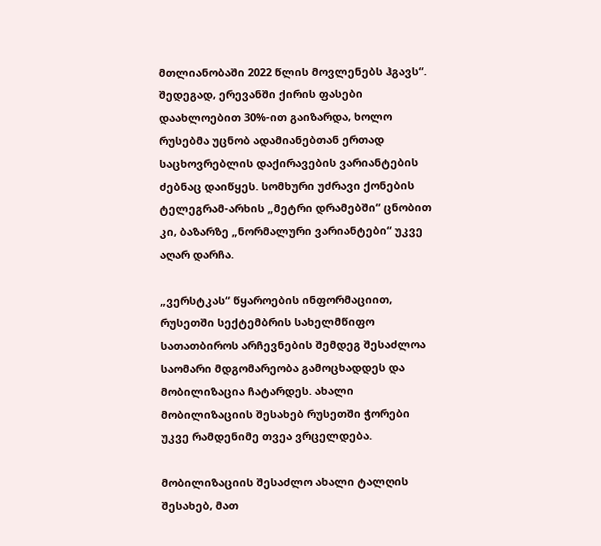მთლიანობაში 2022 წლის მოვლენებს ჰგავს“. შედეგად, ერევანში ქირის ფასები დაახლოებით 30%-ით გაიზარდა, ხოლო რუსებმა უცნობ ადამიანებთან ერთად საცხოვრებლის დაქირავების ვარიანტების ძებნაც დაიწყეს. სომხური უძრავი ქონების ტელეგრამ-არხის „მეტრი დრამებში“ ცნობით კი, ბაზარზე „ნორმალური ვარიანტები“ უკვე აღარ დარჩა.

„ვერსტკას“ წყაროების ინფორმაციით, რუსეთში სექტემბრის სახელმწიფო სათათბიროს არჩევნების შემდეგ შესაძლოა საომარი მდგომარეობა გამოცხადდეს და მობილიზაცია ჩატარდეს. ახალი მობილიზაციის შესახებ რუსეთში ჭორები უკვე რამდენიმე თვეა ვრცელდება.

მობილიზაციის შესაძლო ახალი ტალღის შესახებ, მათ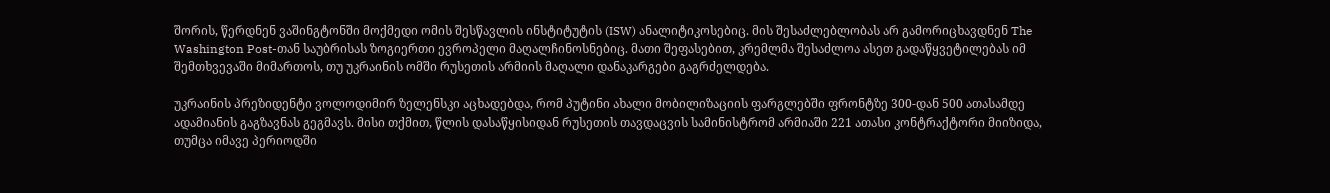შორის, წერდნენ ვაშინგტონში მოქმედი ომის შესწავლის ინსტიტუტის (ISW) ანალიტიკოსებიც. მის შესაძლებლობას არ გამორიცხავდნენ The Washington Post-თან საუბრისას ზოგიერთი ევროპელი მაღალჩინოსნებიც. მათი შეფასებით, კრემლმა შესაძლოა ასეთ გადაწყვეტილებას იმ შემთხვევაში მიმართოს, თუ უკრაინის ომში რუსეთის არმიის მაღალი დანაკარგები გაგრძელდება.

უკრაინის პრეზიდენტი ვოლოდიმირ ზელენსკი აცხადებდა, რომ პუტინი ახალი მობილიზაციის ფარგლებში ფრონტზე 300-დან 500 ათასამდე ადამიანის გაგზავნას გეგმავს. მისი თქმით, წლის დასაწყისიდან რუსეთის თავდაცვის სამინისტრომ არმიაში 221 ათასი კონტრაქტორი მიიზიდა, თუმცა იმავე პერიოდში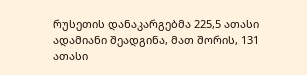რუსეთის დანაკარგებმა 225,5 ათასი ადამიანი შეადგინა, მათ შორის, 131 ათასი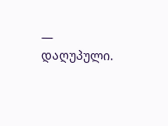— დაღუპული.